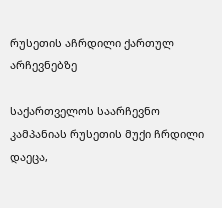რუსეთის აჩრდილი ქართულ არჩევნებზე

საქართველოს საარჩევნო კამპანიას რუსეთის მუქი ჩრდილი დაეცა,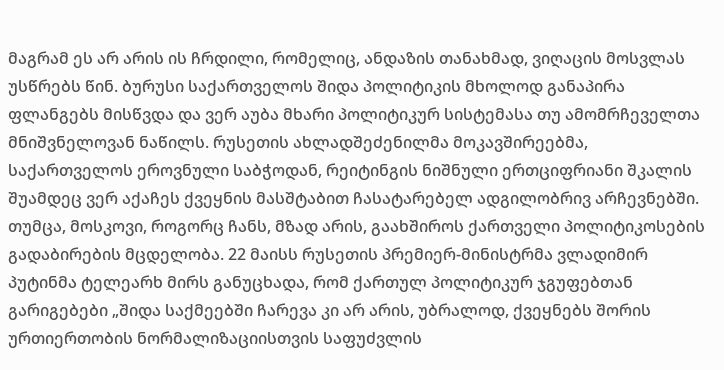მაგრამ ეს არ არის ის ჩრდილი, რომელიც, ანდაზის თანახმად, ვიღაცის მოსვლას უსწრებს წინ. ბურუსი საქართველოს შიდა პოლიტიკის მხოლოდ განაპირა ფლანგებს მისწვდა და ვერ აუბა მხარი პოლიტიკურ სისტემასა თუ ამომრჩეველთა მნიშვნელოვან ნაწილს. რუსეთის ახლადშეძენილმა მოკავშირეებმა, საქართველოს ეროვნული საბჭოდან, რეიტინგის ნიშნული ერთციფრიანი შკალის შუამდეც ვერ აქაჩეს ქვეყნის მასშტაბით ჩასატარებელ ადგილობრივ არჩევნებში.
თუმცა, მოსკოვი, როგორც ჩანს, მზად არის, გაახშიროს ქართველი პოლიტიკოსების გადაბირების მცდელობა. 22 მაისს რუსეთის პრემიერ-მინისტრმა ვლადიმირ პუტინმა ტელეარხ მირს განუცხადა, რომ ქართულ პოლიტიკურ ჯგუფებთან გარიგებები „შიდა საქმეებში ჩარევა კი არ არის, უბრალოდ, ქვეყნებს შორის ურთიერთობის ნორმალიზაციისთვის საფუძვლის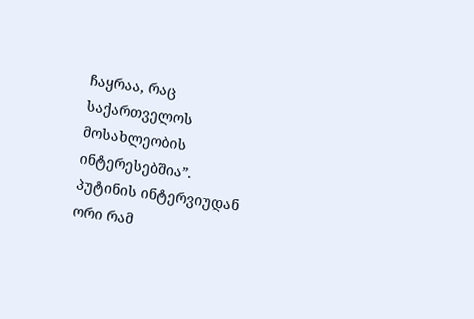ჩაყრაა, რაც საქართველოს მოსახლეობის ინტერესებშია”.
პუტინის ინტერვიუდან ორი რამ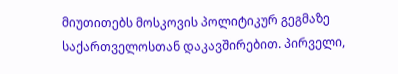მიუთითებს მოსკოვის პოლიტიკურ გეგმაზე საქართველოსთან დაკავშირებით. პირველი,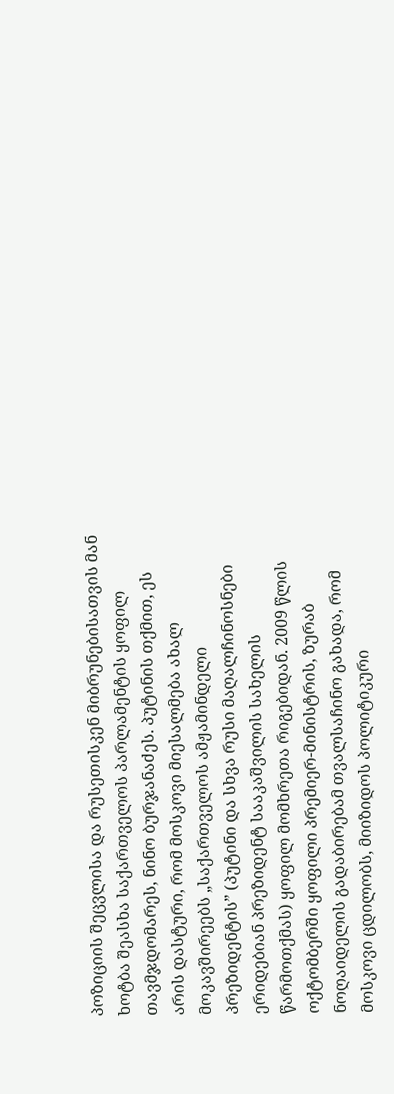პოზიციის შეცვლისა და რუსეთისკენ მიბრუნებისათვის მან ხოტბა შეასხა საქართველოს პარლამენტის ყოფილ თავმჯდომარეს, ნინო ბურჯანაძეს. პუტინის თქმით, ეს არის დასტური, რომ მოსკოვი მიესალმება ახალ მოკავშირეებს „საქართველოს ამჟამინდელი პრეზიდენტის” (პუტინი და სხვა რუსი მაღალჩინოსნები ერიდებიან პრეზიდენტ სააკაშვილის სახელის წარმოთქმას) ყოფილ მომხრეთა რიგებიდან. 2009 წლის ოქტომბერში ყოფილი პრემიერ-მინისტრის, ზურაბ ნოღაიდელის გადაბირებამ თვალსაჩინო გახადა, რომ მოსკოვი ცდილობს, მიიზიდოს პოლიტიკური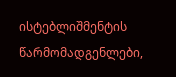ისტებლიშმენტის წარმომადგენლები,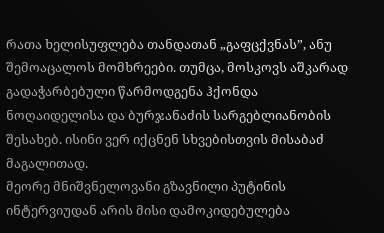რათა ხელისუფლება თანდათან „გაფცქვნას”, ანუ შემოაცალოს მომხრეები. თუმცა, მოსკოვს აშკარად გადაჭარბებული წარმოდგენა ჰქონდა ნოღაიდელისა და ბურჯანაძის სარგებლიანობის შესახებ. ისინი ვერ იქცნენ სხვებისთვის მისაბაძ მაგალითად.
მეორე მნიშვნელოვანი გზავნილი პუტინის ინტერვიუდან არის მისი დამოკიდებულება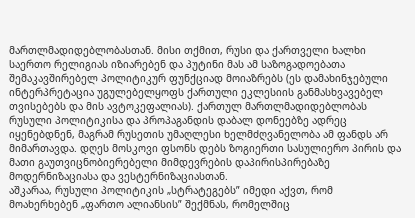მართლმადიდებლობასთან. მისი თქმით, რუსი და ქართველი ხალხი საერთო რელიგიას იზიარებენ და პუტინი მას ამ საზოგადოებათა შემაკავშირებელ პოლიტიკურ ფუნქციად მოიაზრებს (ეს დამახინჯებული ინტერპრეტაცია უგულებელყოფს ქართული ეკლესიის განმასხვავებელ თვისებებს და მის ავტოკეფალიას). ქართულ მართლმადიდებლობას რუსული პოლიტიკისა და პროპაგანდის დაბალ დონეებზე ადრეც იყენებდნენ, მაგრამ რუსეთის უმაღლესი ხელმძღვანელობა ამ ფანდს არ მიმართავდა. დღეს მოსკოვი ფსონს დებს ზოგიერთი სასულიერო პირის და მათი გაუთვიცნობიერებელი მიმდევრების დაპირისპირებაზე მოდერნიზაციასა და ვესტერნიზაციასთან.
აშკარაა, რუსული პოლიტიკის „სტრატეგებს” იმედი აქვთ, რომ მოახერხებენ „ფართო ალიანსის” შექმნას, რომელშიც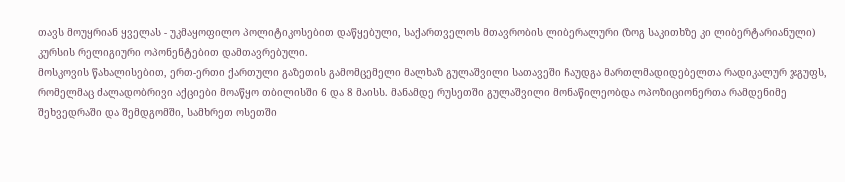თავს მოუყრიან ყველას - უკმაყოფილო პოლიტიკოსებით დაწყებული, საქართველოს მთავრობის ლიბერალური (ზოგ საკითხზე კი ლიბერტარიანული) კურსის რელიგიური ოპონენტებით დამთავრებული.
მოსკოვის წახალისებით, ერთ-ერთი ქართული გაზეთის გამომცემელი მალხაზ გულაშვილი სათავეში ჩაუდგა მართლმადიდებელთა რადიკალურ ჯგუფს, რომელმაც ძალადობრივი აქციები მოაწყო თბილისში 6 და 8 მაისს. მანამდე რუსეთში გულაშვილი მონაწილეობდა ოპოზიციონერთა რამდენიმე შეხვედრაში და შემდგომში, სამხრეთ ოსეთში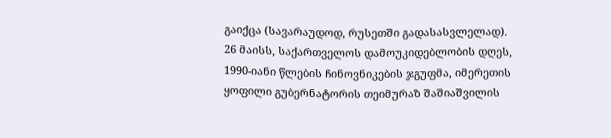გაიქცა (სავარაუდოდ, რუსეთში გადასასვლელად). 26 მაისს, საქართველოს დამოუკიდებლობის დღეს, 1990-იანი წლების ჩინოვნიკების ჯგუფმა, იმერეთის ყოფილი გუბერნატორის თეიმურაზ შაშიაშვილის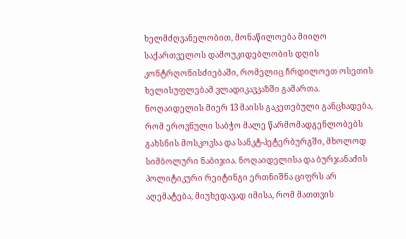ხელმძღვანელობით, მონაწილოება მიიღო საქართველოს დამოუკიდებლობის დღის კონტრღონისძიებაში, რომელიც ჩრდილოეთ ოსეთის ხელისუფლებამ ვლადიკავკაზში გამართა.
ნოღაიდელის მიერ 13 მაისს გაკეთებული განცხადება, რომ ეროვნული საბჭო მალე წარმომადგენლობებს გახსნის მოსკოვსა და სანკტ-პეტერბურგში, მხოლოდ სიმბოლური ნაბიჯია. ნოღაიდელისა და ბურჯანაძის პოლიტიკური რეიტინგი ერთნიშნა ციფრს არ აღემატება, მიუხედავად იმისა, რომ მათთვის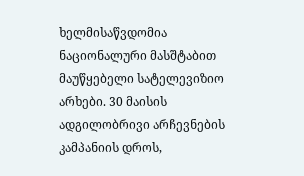ხელმისაწვდომია ნაციონალური მასშტაბით მაუწყებელი სატელევიზიო არხები. 30 მაისის ადგილობრივი არჩევნების კამპანიის დროს,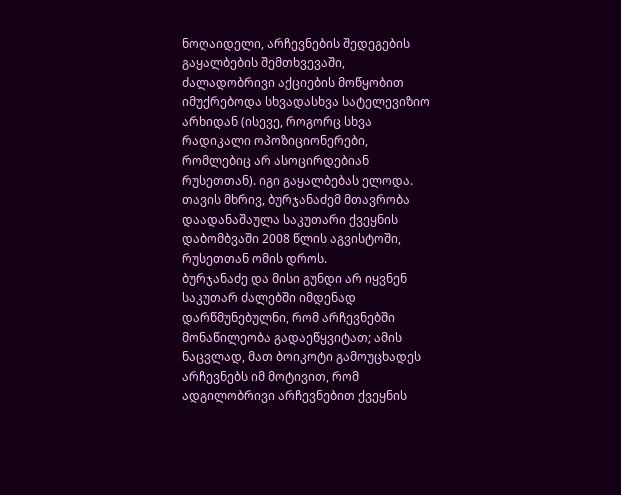ნოღაიდელი, არჩევნების შედეგების გაყალბების შემთხვევაში, ძალადობრივი აქციების მოწყობით იმუქრებოდა სხვადასხვა სატელევიზიო არხიდან (ისევე, როგორც სხვა რადიკალი ოპოზიციონერები, რომლებიც არ ასოცირდებიან რუსეთთან). იგი გაყალბებას ელოდა. თავის მხრივ, ბურჯანაძემ მთავრობა დაადანაშაულა საკუთარი ქვეყნის დაბომბვაში 2008 წლის აგვისტოში, რუსეთთან ომის დროს.
ბურჯანაძე და მისი გუნდი არ იყვნენ საკუთარ ძალებში იმდენად დარწმუნებულნი, რომ არჩევნებში მონაწილეობა გადაეწყვიტათ; ამის ნაცვლად, მათ ბოიკოტი გამოუცხადეს არჩევნებს იმ მოტივით, რომ ადგილობრივი არჩევნებით ქვეყნის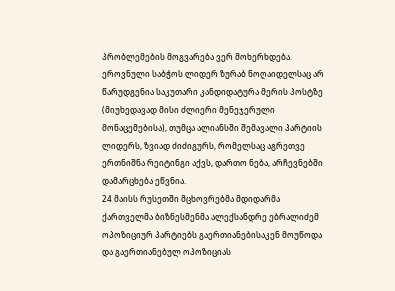პრობლემების მოგვარება ვერ მოხერხდება. ეროვნული საბჭოს ლიდერ ზურაბ ნოღაიდელსაც არ წარუდგენია საკუთარი კანდიდატურა მერის პოსტზე (მიუხედავად მისი ძლიერი მენეჯერული მონაცემებისა), თუმცა ალიანსში შემავალი პარტიის ლიდერს, ზვიად ძიძიგურს, რომელსაც აგრეთვე ერთნიშნა რეიტინგი აქვს, დართო ნება, არჩევნებში დამარცხება ეწვნია.
24 მაისს რუსეთში მცხოვრებმა მდიდარმა ქართველმა ბიზნესმენმა ალექსანდრე ებრალიძემ ოპოზიციურ პარტიებს გაერთიანებისაკენ მოუწოდა და გაერთიანებულ ოპოზიციას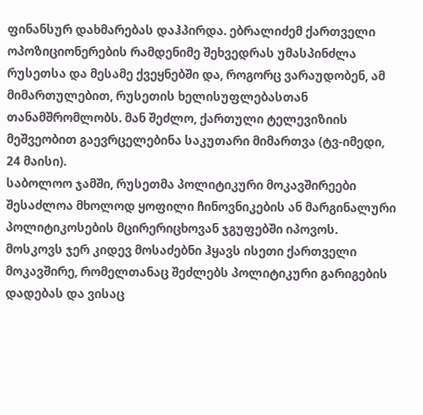ფინანსურ დახმარებას დაჰპირდა. ებრალიძემ ქართველი ოპოზიციონერების რამდენიმე შეხვედრას უმასპინძლა რუსეთსა და მესამე ქვეყნებში და, როგორც ვარაუდობენ, ამ მიმართულებით, რუსეთის ხელისუფლებასთან თანამშრომლობს. მან შეძლო, ქართული ტელევიზიის მეშვეობით გაევრცელებინა საკუთარი მიმართვა (ტვ-იმედი, 24 მაისი).
საბოლოო ჯამში, რუსეთმა პოლიტიკური მოკავშირეები შესაძლოა მხოლოდ ყოფილი ჩინოვნიკების ან მარგინალური პოლიტიკოსების მცირერიცხოვან ჯგუფებში იპოვოს. მოსკოვს ჯერ კიდევ მოსაძებნი ჰყავს ისეთი ქართველი მოკავშირე, რომელთანაც შეძლებს პოლიტიკური გარიგების დადებას და ვისაც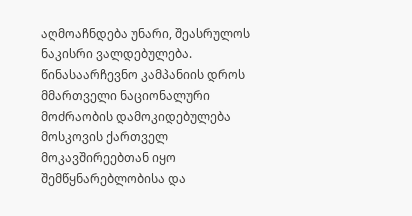აღმოაჩნდება უნარი, შეასრულოს ნაკისრი ვალდებულება.
წინასაარჩევნო კამპანიის დროს მმართველი ნაციონალური მოძრაობის დამოკიდებულება მოსკოვის ქართველ მოკავშირეებთან იყო შემწყნარებლობისა და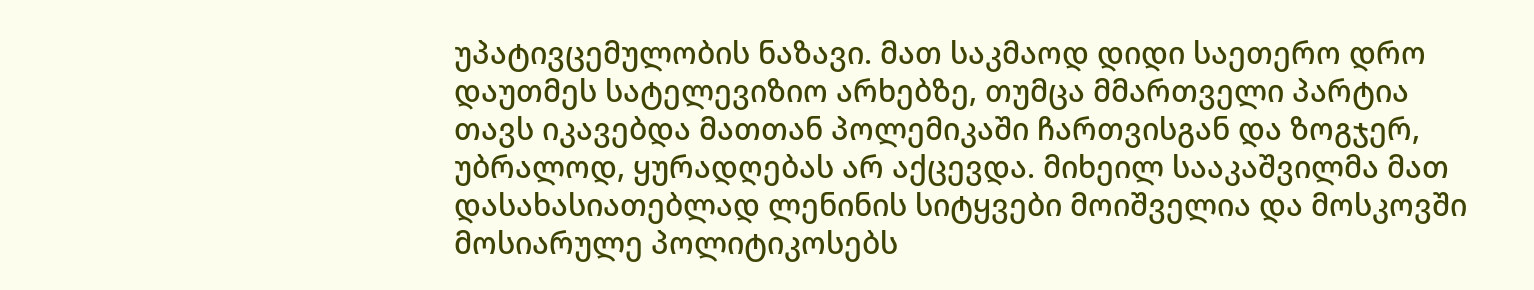უპატივცემულობის ნაზავი. მათ საკმაოდ დიდი საეთერო დრო დაუთმეს სატელევიზიო არხებზე, თუმცა მმართველი პარტია თავს იკავებდა მათთან პოლემიკაში ჩართვისგან და ზოგჯერ, უბრალოდ, ყურადღებას არ აქცევდა. მიხეილ სააკაშვილმა მათ დასახასიათებლად ლენინის სიტყვები მოიშველია და მოსკოვში მოსიარულე პოლიტიკოსებს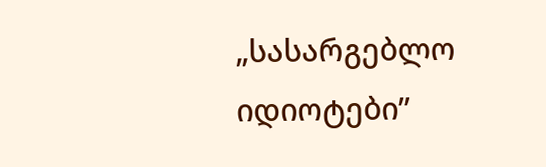„სასარგებლო იდიოტები”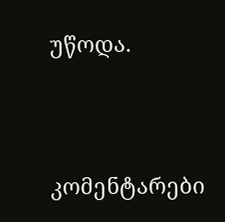უწოდა.




კომენტარები